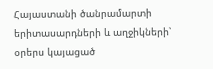Հայաստանի ծանրամարտի երիտասարդների և աղջիկների՝ օրերս կայացած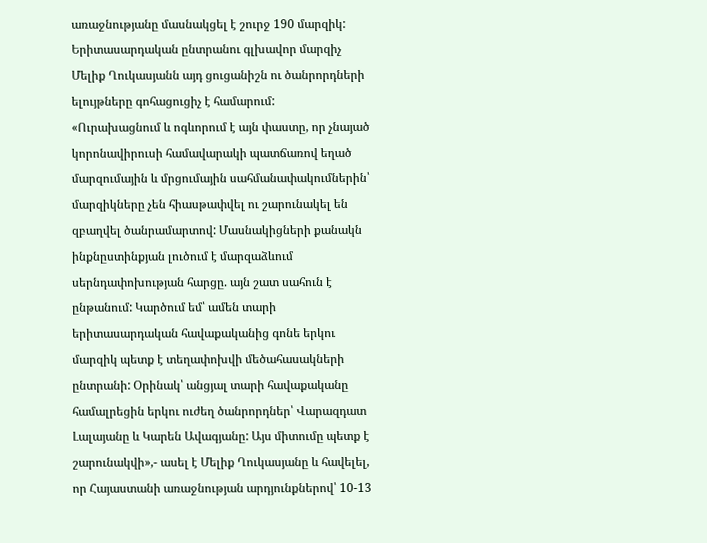առաջնությանը մասնակցել է շուրջ 190 մարզիկ: Երիտասարդական ընտրանու գլխավոր մարզիչ Մելիք Ղուկասյանն այդ ցուցանիշն ու ծանրորդների ելույթները գոհացուցիչ է համարում:
«Ուրախացնում և ոգևորում է այն փաստը, որ չնայած կորոնավիրուսի համավարակի պատճառով եղած մարզումային և մրցումային սահմանափակումներին՝ մարզիկները չեն հիասթափվել ու շարունակել են զբաղվել ծանրամարտով: Մասնակիցների քանակն ինքնըստինքյան լուծում է մարզաձևում սերնդափոխության հարցը. այն շատ սահուն է ընթանում: Կարծում եմ՝ ամեն տարի երիտասարդական հավաքականից գոնե երկու մարզիկ պետք է տեղափոխվի մեծահասակների ընտրանի: Օրինակ՝ անցյալ տարի հավաքականը համալրեցին երկու ուժեղ ծանրորդներ՝ Վարազդատ Լալայանը և Կարեն Ավագյանը: Այս միտումը պետք է շարունակվի»,- ասել է Մելիք Ղուկասյանը և հավելել, որ Հայաստանի առաջնության արդյունքներով՝ 10-13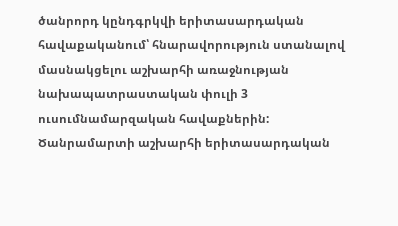ծանրորդ կընդգրկվի երիտասարդական հավաքականում՝ հնարավորություն ստանալով մասնակցելու աշխարհի առաջնության նախապատրաստական փուլի 3 ուսումնամարզական հավաքներին:
Ծանրամարտի աշխարհի երիտասարդական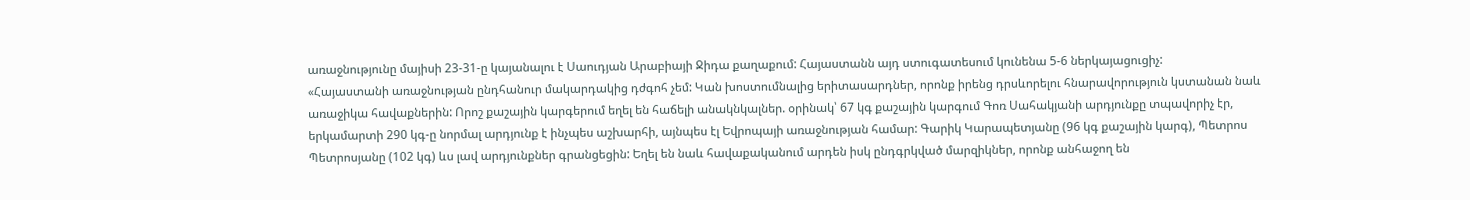առաջնությունը մայիսի 23-31-ը կայանալու է Սաուդյան Արաբիայի Ջիդա քաղաքում: Հայաստանն այդ ստուգատեսում կունենա 5-6 ներկայացուցիչ:
«Հայաստանի առաջնության ընդհանուր մակարդակից դժգոհ չեմ: Կան խոստումնալից երիտասարդներ, որոնք իրենց դրսևորելու հնարավորություն կստանան նաև առաջիկա հավաքներին: Որոշ քաշային կարգերում եղել են հաճելի անակնկալներ. օրինակ՝ 67 կգ քաշային կարգում Գոռ Սահակյանի արդյունքը տպավորիչ էր, երկամարտի 290 կգ-ը նորմալ արդյունք է ինչպես աշխարհի, այնպես էլ Եվրոպայի առաջնության համար: Գարիկ Կարապետյանը (96 կգ քաշային կարգ), Պետրոս Պետրոսյանը (102 կգ) ևս լավ արդյունքներ գրանցեցին: Եղել են նաև հավաքականում արդեն իսկ ընդգրկված մարզիկներ, որոնք անհաջող են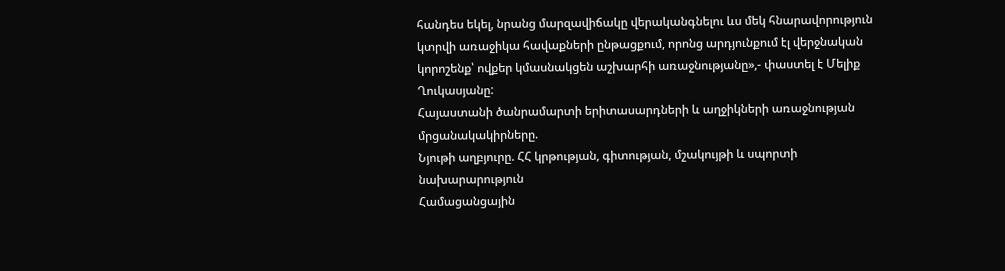հանդես եկել, նրանց մարզավիճակը վերականգնելու ևս մեկ հնարավորություն կտրվի առաջիկա հավաքների ընթացքում, որոնց արդյունքում էլ վերջնական կորոշենք՝ ովքեր կմասնակցեն աշխարհի առաջնությանը»,- փաստել է Մելիք Ղուկասյանը:
Հայաստանի ծանրամարտի երիտասարդների և աղջիկների առաջնության մրցանակակիրները.
Նյութի աղբյուրը. ՀՀ կրթության, գիտության, մշակույթի և սպորտի նախարարություն
Համացանցային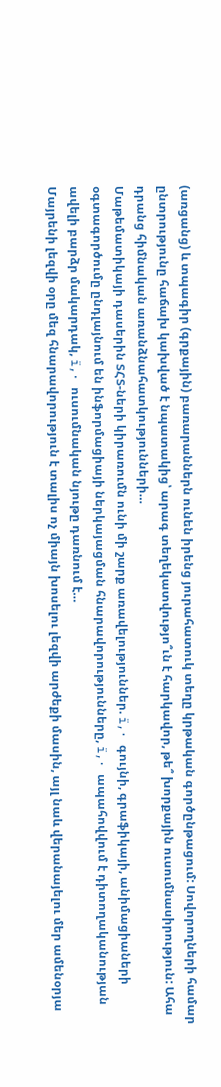(առցանց) և տպագիր (գրքային) բառարաններն ունեն իրենց յուրահատուկ տեղը կրթական գործընթացում: Սովորողների համար ընտրությունը հաճախ կախված է նպատակից՝ արագ տեղեկատվությո՞ւն է հարկավոր, թե՞ խորքային ուսումնասիրություն: Ահա դրանց հիմնական առանձնահատկությունների…
Մաթեմատիկայի դասերին ՏՀՏ-ների կիրառումն ունի մի շարք առավելություններ. ï‚· գույնի, գրաֆիկայի, անիմացիաների օգտագործումը ընդլայնում են ինֆորմացիայի ներկայացման հնարավորությունները, ï‚· ապահովվում է դիտողականության ավելի բարձր մակարդակ, ï‚· ուսումնական նյութը դառնում է…
Մայրենի լեզվի օրը մեզ հնարավորություն է տալիս ոչ միայն խոսելու լեզվի արժեքի մասին, այլ նաև վերանայելու մեր ամենօրյա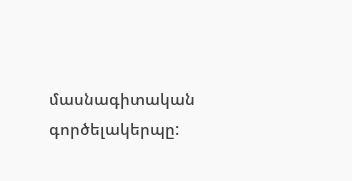մասնագիտական գործելակերպը: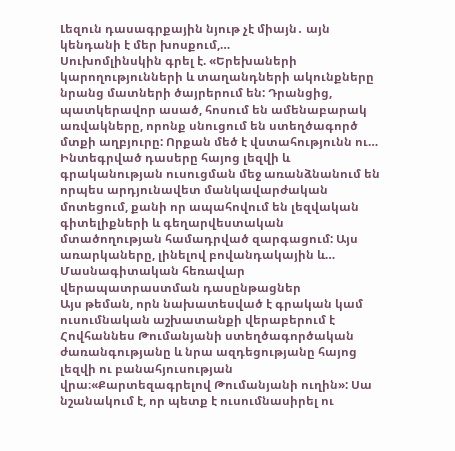Լեզուն դասագրքային նյութ չէ միայն․ այն կենդանի է մեր խոսքում,…
Սուխոմլինսկին գրել է. «Երեխաների կարողությունների և տաղանդների ակունքները նրանց մատների ծայրերում են: Դրանցից, պատկերավոր ասած, հոսում են ամենաբարակ առվակները, որոնք սնուցում են ստեղծագործ մտքի աղբյուրը: Որքան մեծ է վստահությունն ու…
Ինտեգրված դասերը հայոց լեզվի և գրականության ուսուցման մեջ առանձնանում են որպես արդյունավետ մանկավարժական մոտեցում, քանի որ ապահովում են լեզվական գիտելիքների և գեղարվեստական մտածողության համադրված զարգացում: Այս առարկաները, լինելով բովանդակային և…
Մասնագիտական հեռավար վերապատրաստման դասընթացներ
Այս թեման, որն նախատեսված է գրական կամ ուսումնական աշխատանքի վերաբերում է Հովհաննես Թումանյանի ստեղծագործական ժառանգությանը և նրա ազդեցությանը հայոց լեզվի ու բանահյուսության վրա։«Քարտեզագրելով Թումանյանի ուղին»: Սա նշանակում է, որ պետք է ուսումնասիրել ու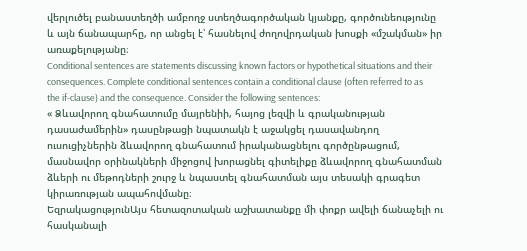վերլուծել բանաստեղծի ամբողջ ստեղծագործական կյանքը, գործունեությունը և այն ճանապարհը, որ անցել է՝ հասնելով ժողովրդական խոսքի «մշակման» իր առաքելությանը։
Conditional sentences are statements discussing known factors or hypothetical situations and their consequences. Complete conditional sentences contain a conditional clause (often referred to as the if-clause) and the consequence. Consider the following sentences:
« Ձևավորող գնահատումը մայրենիի, հայոց լեզվի և գրականության դասաժամերին» դասընթացի նպատակն է աջակցել դասավանդող ուսուցիչներին ձևավորող գնահատում իրականացնելու գործընթացում, մասնավոր օրինակների միջոցով խորացնել գիտելիքը ձևավորող գնահատման ձևերի ու մեթոդների շուրջ և նպաստել գնահատման այս տեսակի գրագետ կիրառության ապահովմանը։
ԵզրակացությունԱյս հետազոտական աշխատանքը մի փոքր ավելի ճանաչելի ու հասկանալի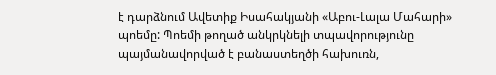է դարձնում Ավետիք Իսահակյանի «Աբու-Լալա Մահարի» պոեմը: Պոեմի թողած անկրկնելի տպավորությունը պայմանավորված է բանաստեղծի հախուռն,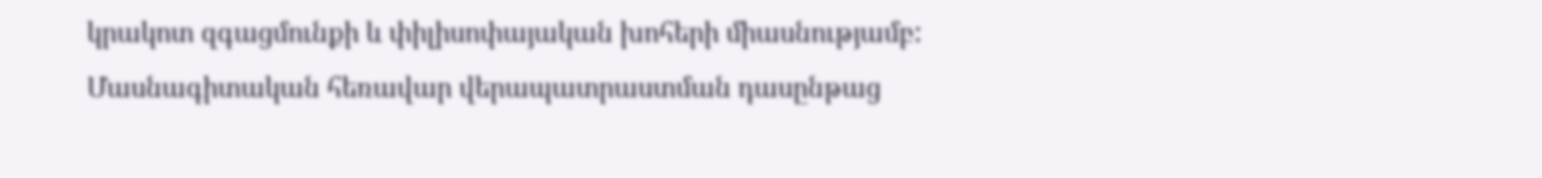կրակոտ զգացմունքի և փիլիսոփայական խոհերի միասնությամբ:
Մասնագիտական հեռավար վերապատրաստման դասընթաց